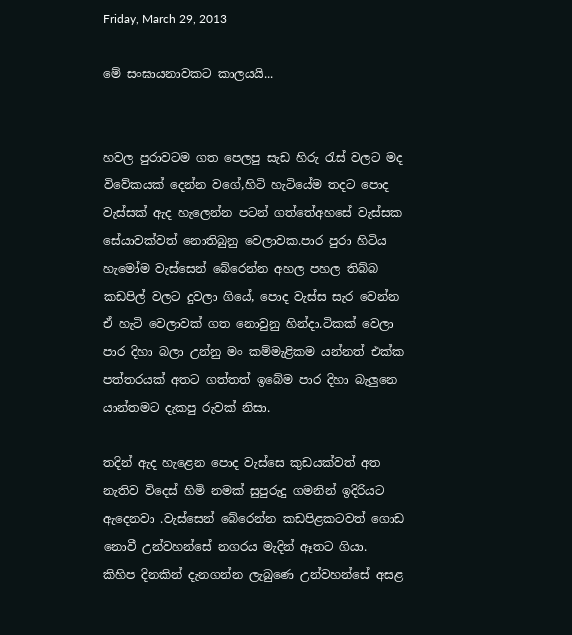Friday, March 29, 2013

මේ සංඝායනාවකට කාලයයි...


හවල පුරාවටම ගත පෙලපු සැඩ හිරු රැස් වලට මද විවේකයක් දෙන්න වගේ,හිටි හැටියේම තදට පොද වැස්සක් ඇද හැලෙන්න පටන් ගත්තේඅහසේ වැස්සක සේයාවක්වත් නොතිබුනු වෙලාවක.පාර පුරා හිටිය හැමෝම වැස්සෙන් බේරෙන්න අහල පහල තිබ්බ කඩපිල් වලට දුවලා ගියේ, පොද වැස්ස සැර වෙන්න ඒ හැටි වෙලාවක් ගත නොවුනු හින්දා.ටිකක් වෙලා පාර දිහා බලා උන්නු මං කම්මැළිකම යන්නත් එක්ක පත්තරයක් අතට ගත්තත් ඉබේම පාර දිහා බැලුනෙ යාන්තමට දැකපු රුවක් නිසා.

තදින් ඇද හැළෙන පොද වැස්සෙ කුඩයක්වත් අත නැතිව විදෙස් හිමි නමක් සුපුරුදු ගමනින් ඉදිරියට ඇදෙනවා .වැස්සෙන් බේරෙන්න කඩපිළකටවත් ගොඩ නොවී උන්වහන්සේ නගරය මැදින් ඈතට ගියා.
කිහිප දිනකින් දැනගන්න ලැබුණෙ උන්වහන්සේ අසළ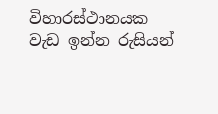විහාරස්ථානයක වැඩ ඉන්න රුසියන්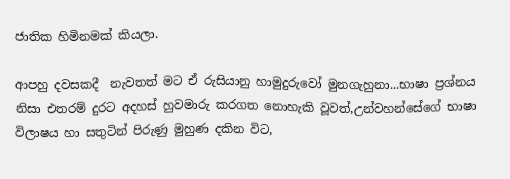ජාතික හිමිනමක් කියලා.

ආපහු දවසකදී  නැවතත් මට ඒ රුසියානු හාමුදුරුවෝ මුනගැහුනා...භාෂා ප්‍රශ්නය නිසා එතරම් දුරට අදහස් හුවමාරු කරගත නොහැකි වූවත්,උන්වහන්සේගේ භාෂා විලාෂය හා සතුටින් පිරුණු මුහුණ දකින විට,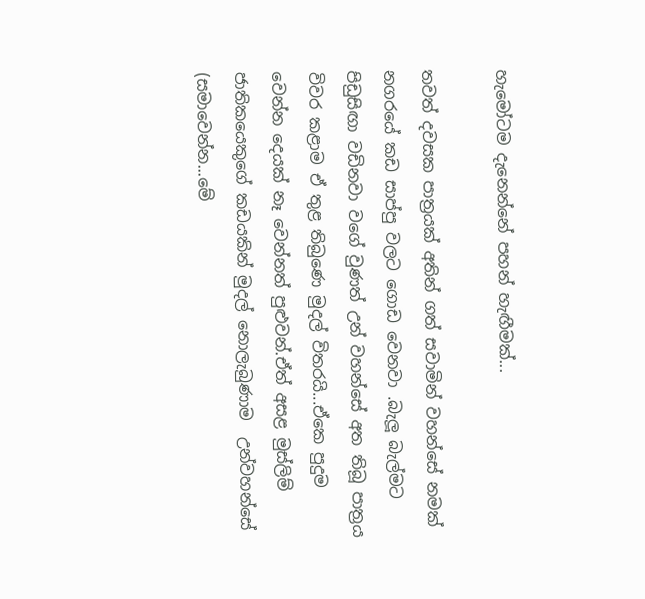හැමෝටම දැනෙන්නේ පහන් හැඟීමක්...

තවත් දවසක පාත්‍රයක් අතින් ගත් සවාමින් වහන්සේ නමක් නගරයේ කඩ සාප්පු වලට ගොඩ වෙනවා .බැලූ බැල්මට පිඩුසිඟා වඩිනවා වගේ වුණත් උන් වහන්සේ අත තිබූ පාත්‍රය විවර කළාම ඒ තුළ තිබුණෙ මුදල් විතරයි...ඒකෙ පුදුම වෙන්න දෙයක් නෑ වෙන්නත් පුළුවන්.ඒත් අසළ මුස්ලිම් ජාතිකයෙකුගේ කඩයකින් මුදල් නොලැබුණාම  උන්වහන්සේ (සමාවෙන්න...මේ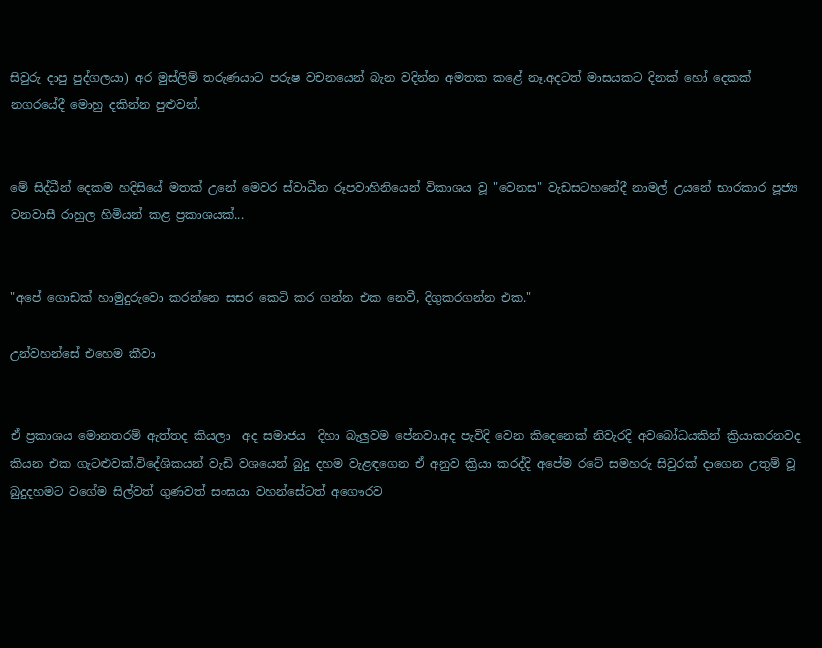සිවුරු දාපු පුද්ගලයා) අර මුස්ලිම් තරුණයාට පරුෂ වචනයෙන් බැන වදින්න අමතක ක‍ළේ නෑ.අදටත් මාසයකට දිනක් හෝ දෙකක් නගරයේදී මොහු දකින්න පුළුවන්.


මේ සිද්ධීන් දෙකම හදිසියේ මතක් උනේ මෙවර ස්වාධීන රූපවාහිනියෙන් විකාශය වූ "වෙනස" වැඩසටහනේදී නාමල් උයනේ භාරකාර පූජ්‍ය වනවාසී රාහුල හිමියන් කළ ප්‍රකාශයක්...


"අපේ ගොඩක් හාමුදුරුවො කරන්නෙ සසර කෙටි කර ගන්න එක නෙවී, දිගුකරගන්න එක."

උන්වහන්සේ එහෙම කීවා


ඒ ප්‍රකාශය මොනතරම් ඇත්තද කියලා  අද සමාජය  දිහා බැලුවම පේනවා.අද පැවිදි වෙන කිදෙනෙක් නිවැරදි අවබෝධයකින් ක්‍රියාකරනවද කියන එක ගැටළුවක්.විදේශිකයන් වැඩි වශයෙන් බුදු දහම වැළඳගෙන ඒ අනුව ක්‍රියා කරද්දි අපේම රටේ සමහරු සිවුරක් දාගෙන උතුම් වූ බුදුදහමට වගේම සිල්වත් ගුණවත් සංඝයා වහන්සේටත් අගෞරව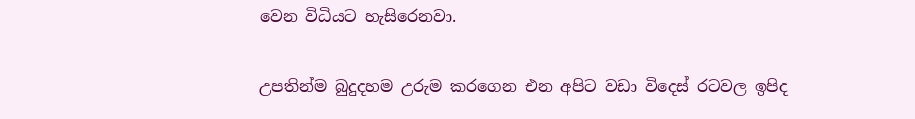වෙන විධියට හැසිරෙනවා.


උපතින්ම බුදුදහම උරුම කරගෙන එන අපිට වඩා විදෙස් රටවල ඉපිද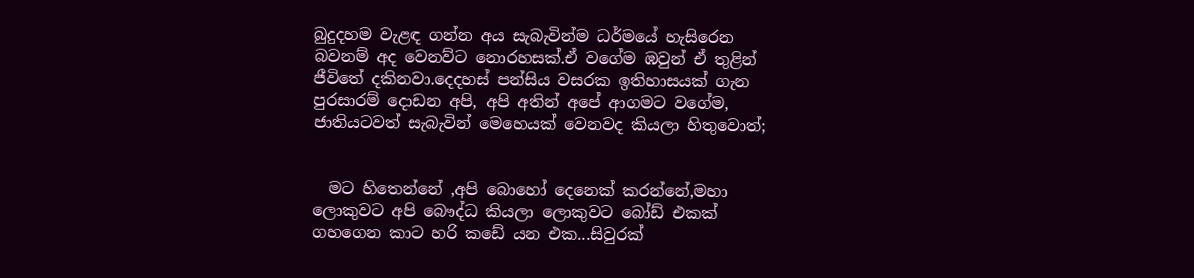බුදුදහම වැළඳ ගන්න අය සැබැවින්ම ධර්මයේ හැසිරෙන බවනම් අද වෙනව්ට නොරහසක්.ඒ වගේම ඹවුන් ඒ තුළින් ජීවිතේ දකිනවා.දෙදහස් පන්සිය වසරක ඉතිහාසයක් ගැන පුරසාරම් දොඩන අපි, අපි අතින් අපේ ආගමට වගේම, ජාතියටවත් සැබැවින් මෙහෙයක් වෙනවද කියලා හිතුවොත්;


  මට හිතෙන්නේ ,අපි බොහෝ දෙනෙක් කරන්නේ,මහා ලොකුවට අපි බෞද්ධ කියලා ලොකුවට බෝඩ් එකක් ගහගෙන කාට හරි කඩේ යන එක...සිවුරක්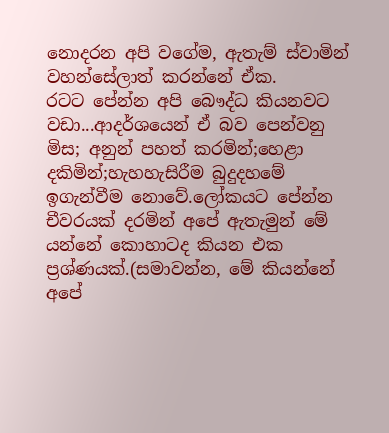නොදරන අපි වගේම, ඇතැම් ස්වාමින් වහන්සේලාත් කරන්නේ ඒක.
රටට පේන්න අපි බෞද්ධ කියනවට වඩා...ආදර්ශයෙන් ඒ බව පෙන්වනු මිස; අනුන් පහත් කරමින්;හෙළා දකිමින්;හැහහැසිරීම බුදුදහමේ ඉගැන්වීම නොවේ.ලෝකයට පේන්න චීවරයක් දරමින් අපේ ඇතැමුන් මේ යන්නේ කොහාටද කියන එක ප්‍රශ්ණයක්.(සමාවන්න, මේ කියන්නේ අපේ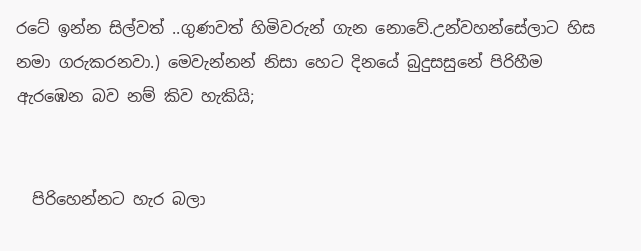රටේ ඉන්න සිල්වත් ..ගුණවත් හිමිවරුන් ගැන නොවේ.උන්වහන්සේලාට හිස නමා ගරුකරනවා.) මෙවැන්නන් නිසා හෙට දිනයේ බුදුසසුනේ පිරිහීම ඇරඹෙන බව නම් කිව හැකියි;


  පිරිහෙන්නට හැර බලා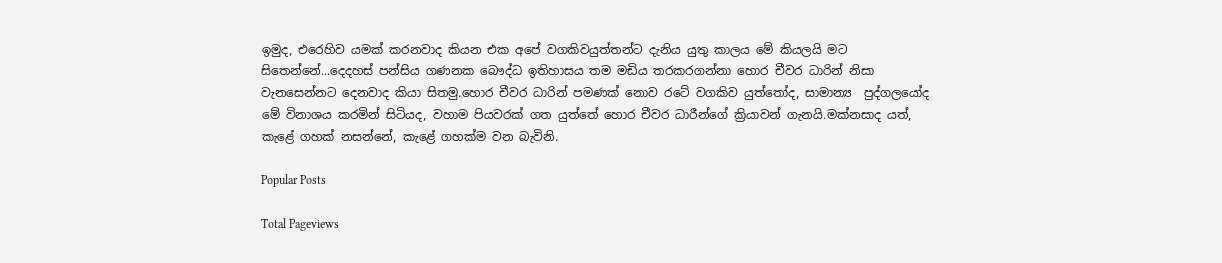ඉමුද, එරෙහිව යමක් කරනවාද කියන එක අපේ වගකිවයුත්තන්ට දැනිය යුතු කාලය මේ කියලයි මට සිතෙන්නේ...දෙදහස් පන්සිය ගණනක බෞද්ධ ඉතිහාසය තම මඩිය තරකරගන්නා හොර චීවර ධාරින් නිසා වැනසෙන්නට දෙනවාද කියා සිතමු.හොර චීවර ධාරින් පමණක් නොව රටේ වගකිව යුත්තෝද, සාමාන්‍ය  පුද්ගලයෝද  මේ විනාශය කරමින් සිටියද, වහාම පියවරක් ගත යුත්තේ හොර චීවර ධාරීන්ගේ ක්‍රියාවන් ගැනයි.මක්නසාද යත්, කැළේ ගහක් නසන්නේ, කැළේ ගහක්ම වන බැවිනි.

Popular Posts

Total Pageviews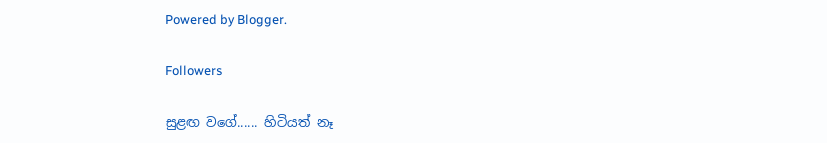Powered by Blogger.

Followers

සුළඟ වගේ...... හිටියත් නෑ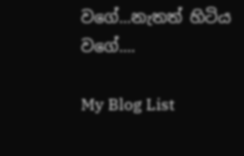වගේ...නැතත් හිටිය වගේ....

My Blog List